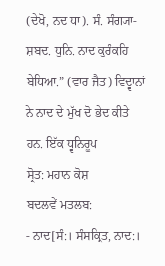(ਦੇਖੋ, ਨਦ ਧਾ). ਸੰ. ਸੰਗ੍ਯਾ- ਸ਼ਬਦ. ਧੁਨਿ. ਨਾਦ ਕੁਰੰਕਹਿ ਬੇਧਿਆ.” (ਵਾਰ ਜੈਤ) ਵਿਦ੍ਵਾਨਾਂ ਨੇ ਨਾਦ ਦੇ ਮੁੱਖ ਦੋ ਭੇਦ ਕੀਤੇ ਹਨ. ਇੱਕ ਧ੍ਵਨਿਰੂਪ
ਸ੍ਰੋਤ: ਮਹਾਨ ਕੋਸ਼
ਬਦਲਵੇਂ ਮਤਲਬ:
- ਨਾਦ[ਸੰ:। ਸੰਸਕ੍ਰਿਤ, ਨਾਦ:।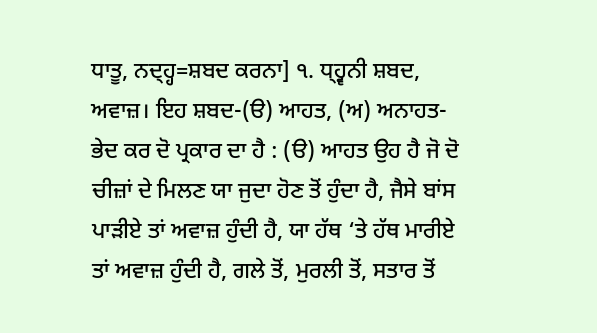ਧਾਤੂ, ਨਦ੍ਹ੍ਹ=ਸ਼ਬਦ ਕਰਨਾ] ੧. ਧ੍ਹ੍ਵਨੀ ਸ਼ਬਦ, ਅਵਾਜ਼। ਇਹ ਸ਼ਬਦ-(ੳ) ਆਹਤ, (ਅ) ਅਨਾਹਤ-ਭੇਦ ਕਰ ਦੋ ਪ੍ਰਕਾਰ ਦਾ ਹੈ : (ੳ) ਆਹਤ ਉਹ ਹੈ ਜੋ ਦੋ ਚੀਜ਼ਾਂ ਦੇ ਮਿਲਣ ਯਾ ਜੁਦਾ ਹੋਣ ਤੋਂ ਹੁੰਦਾ ਹੈ, ਜੈਸੇ ਬਾਂਸ ਪਾੜੀਏ ਤਾਂ ਅਵਾਜ਼ ਹੁੰਦੀ ਹੈ, ਯਾ ਹੱਥ ‘ਤੇ ਹੱਥ ਮਾਰੀਏ ਤਾਂ ਅਵਾਜ਼ ਹੁੰਦੀ ਹੈ, ਗਲੇ ਤੋਂ, ਮੁਰਲੀ ਤੋਂ, ਸਤਾਰ ਤੋਂ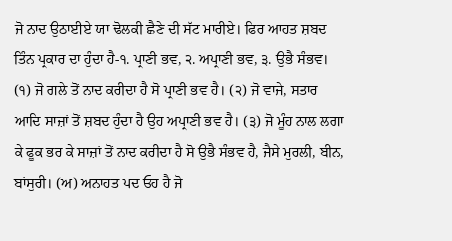ਜੋ ਨਾਦ ਉਠਾਈਏ ਯਾ ਢੋਲਕੀ ਛੈਣੇ ਦੀ ਸੱਟ ਮਾਰੀਏ। ਫਿਰ ਆਹਤ ਸ਼ਬਦ ਤਿੰਨ ਪ੍ਰਕਾਰ ਦਾ ਹੁੰਦਾ ਹੈ-੧. ਪ੍ਰਾਣੀ ਭਵ, ੨. ਅਪ੍ਰਾਣੀ ਭਵ, ੩. ਉਭੈ ਸੰਭਵ। (੧) ਜੋ ਗਲੇ ਤੋਂ ਨਾਦ ਕਰੀਦਾ ਹੈ ਸੋ ਪ੍ਰਾਣੀ ਭਵ ਹੈ। (੨) ਜੋ ਵਾਜੇ, ਸਤਾਰ ਆਦਿ ਸਾਜ਼ਾਂ ਤੋਂ ਸ਼ਬਦ ਹੁੰਦਾ ਹੈ ਉਹ ਅਪ੍ਰਾਣੀ ਭਵ ਹੈ। (੩) ਜੋ ਮੂੰਹ ਨਾਲ ਲਗਾ ਕੇ ਫੂਕ ਭਰ ਕੇ ਸਾਜ਼ਾਂ ਤੋਂ ਨਾਦ ਕਰੀਦਾ ਹੈ ਸੋ ਉਭੈ ਸੰਭਵ ਹੈ, ਜੈਸੇ ਮੁਰਲੀ, ਬੀਨ, ਬਾਂਸੁਰੀ। (ਅ) ਅਨਾਹਤ ਪਦ ਓਹ ਹੈ ਜੋ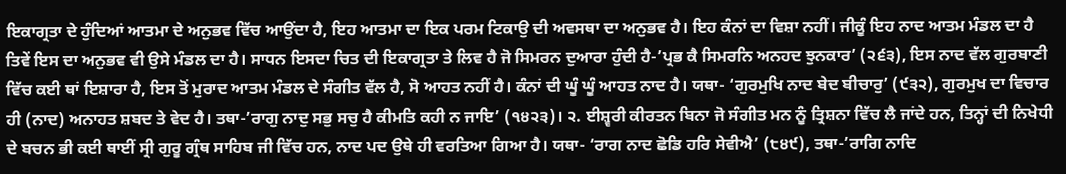ਇਕਾਗ੍ਰਤਾ ਦੇ ਹੁੰਦਿਆਂ ਆਤਮਾ ਦੇ ਅਨੁਭਵ ਵਿੱਚ ਆਉਂਦਾ ਹੈ, ਇਹ ਆਤਮਾ ਦਾ ਇਕ ਪਰਮ ਟਿਕਾਉ ਦੀ ਅਵਸਥਾ ਦਾ ਅਨੁਭਵ ਹੈ। ਇਹ ਕੰਨਾਂ ਦਾ ਵਿਸ਼ਾ ਨਹੀਂ। ਜੀਕੂੰ ਇਹ ਨਾਦ ਆਤਮ ਮੰਡਲ ਦਾ ਹੈ ਤਿਵੇਂ ਇਸ ਦਾ ਅਨੁਭਵ ਵੀ ਉਸੇ ਮੰਡਲ ਦਾ ਹੈ। ਸਾਧਨ ਇਸਦਾ ਚਿਤ ਦੀ ਇਕਾਗ੍ਰਤਾ ਤੇ ਲਿਵ ਹੈ ਜੋ ਸਿਮਰਨ ਦੁਆਰਾ ਹੁੰਦੀ ਹੈ-’ਪ੍ਰਭ ਕੈ ਸਿਮਰਨਿ ਅਨਹਦ ਝੁਨਕਾਰ’ (੨੬੩), ਇਸ ਨਾਦ ਵੱਲ ਗੁਰਬਾਣੀ ਵਿੱਚ ਕਈ ਥਾਂ ਇਸ਼ਾਰਾ ਹੈ, ਇਸ ਤੋਂ ਮੁਰਾਦ ਆਤਮ ਮੰਡਲ ਦੇ ਸੰਗੀਤ ਵੱਲ ਹੈ, ਸੋ ਆਹਤ ਨਹੀਂ ਹੈ। ਕੰਨਾਂ ਦੀ ਘੂੰ ਘੂੰ ਆਹਤ ਨਾਦ ਹੈ। ਯਥਾ- ‘ਗੁਰਮੁਖਿ ਨਾਦ ਬੇਦ ਬੀਚਾਰੁ’ (੯੩੨), ਗੁਰਮੁਖ ਦਾ ਵਿਚਾਰ ਹੀ (ਨਾਦ) ਅਨਾਹਤ ਸ਼ਬਦ ਤੇ ਵੇਦ ਹੈ। ਤਥਾ-’ਰਾਗੁ ਨਾਦੁ ਸਭੁ ਸਚੁ ਹੈ ਕੀਮਤਿ ਕਹੀ ਨ ਜਾਇ’ (੧੪੨੩)। ੨. ਈਸ਼੍ਵਰੀ ਕੀਰਤਨ ਬਿਨਾ ਜੋ ਸੰਗੀਤ ਮਨ ਨੂੰ ਤ੍ਰਿਸ਼ਨਾ ਵਿੱਚ ਲੈ ਜਾਂਦੇ ਹਨ, ਤਿਨ੍ਹਾਂ ਦੀ ਨਿਖੇਧੀ ਦੇ ਬਚਨ ਭੀ ਕਈ ਥਾਈਂ ਸ੍ਰੀ ਗੁਰੂ ਗ੍ਰੰਥ ਸਾਹਿਬ ਜੀ ਵਿੱਚ ਹਨ, ਨਾਦ ਪਦ ਉਥੇ ਹੀ ਵਰਤਿਆ ਗਿਆ ਹੈ। ਯਥਾ- ‘ਰਾਗ ਨਾਦ ਛੋਡਿ ਹਰਿ ਸੇਵੀਐ’ (੮੪੯), ਤਥਾ-’ਰਾਗਿ ਨਾਦਿ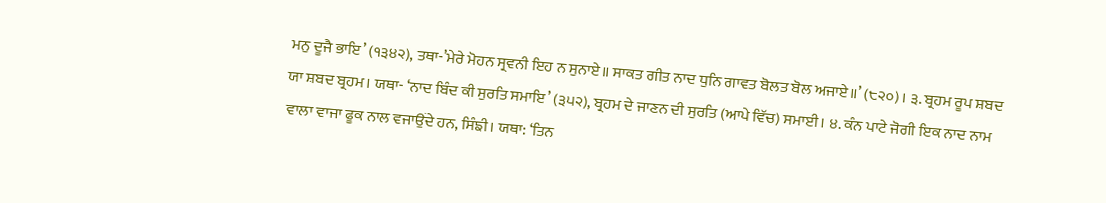ਮਨੁ ਦੂਜੈ ਭਾਇ’ (੧੩੪੨), ਤਥਾ-’ਮੇਰੇ ਮੋਹਨ ਸ੍ਰਵਨੀ ਇਹ ਨ ਸੁਨਾਏ॥ ਸਾਕਤ ਗੀਤ ਨਾਦ ਧੁਨਿ ਗਾਵਤ ਬੋਲਤ ਬੋਲ ਅਜਾਏ॥’ (੮੨੦)। ੩. ਬ੍ਰਹਮ ਰੂਪ ਸ਼ਬਦ ਯਾ ਸ਼ਬਦ ਬ੍ਰਹਮ। ਯਥਾ- ‘ਨਾਦ ਬਿੰਦ ਕੀ ਸੁਰਤਿ ਸਮਾਇ’ (੩੫੨), ਬ੍ਰਹਮ ਦੇ ਜਾਣਨ ਦੀ ਸੁਰਤਿ (ਆਪੇ ਵਿੱਚ) ਸਮਾਈ। ੪. ਕੰਨ ਪਾਟੇ ਜੋਗੀ ਇਕ ਨਾਦ ਨਾਮ ਵਾਲਾ ਵਾਜਾ ਫੂਕ ਨਾਲ ਵਜਾਉਂਦੇ ਹਨ, ਸਿੰਙੀ। ਯਥਾ: ‘ਤਿਨ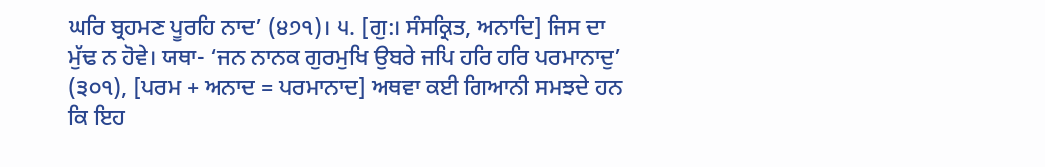ਘਰਿ ਬ੍ਰਹਮਣ ਪੂਰਹਿ ਨਾਦ’ (੪੭੧)। ੫. [ਗੁ:। ਸੰਸਕ੍ਰਿਤ, ਅਨਾਦਿ] ਜਿਸ ਦਾ ਮੁੱਢ ਨ ਹੋਵੇ। ਯਥਾ- ‘ਜਨ ਨਾਨਕ ਗੁਰਮੁਖਿ ਉਬਰੇ ਜਪਿ ਹਰਿ ਹਰਿ ਪਰਮਾਨਾਦੁ’ (੩੦੧), [ਪਰਮ + ਅਨਾਦ = ਪਰਮਾਨਾਦ] ਅਥਵਾ ਕਈ ਗਿਆਨੀ ਸਮਝਦੇ ਹਨ ਕਿ ਇਹ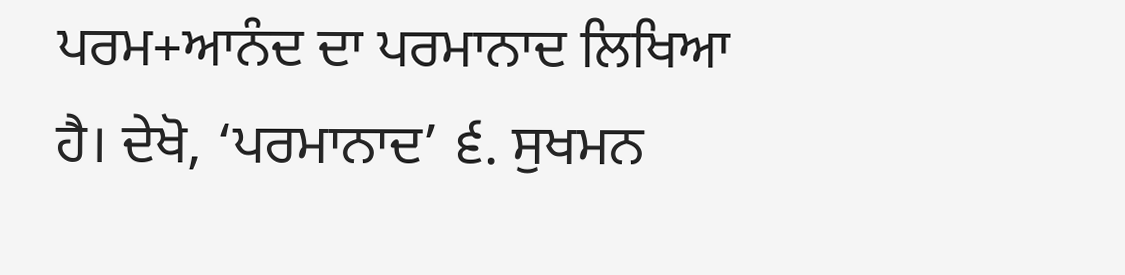ਪਰਮ+ਆਨੰਦ ਦਾ ਪਰਮਾਨਾਦ ਲਿਖਿਆ ਹੈ। ਦੇਖੋ, ‘ਪਰਮਾਨਾਦ’ ੬. ਸੁਖਮਨ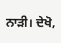ਨਾੜੀ। ਦੇਖੋ,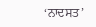‘ਨਾਦਸਤ’